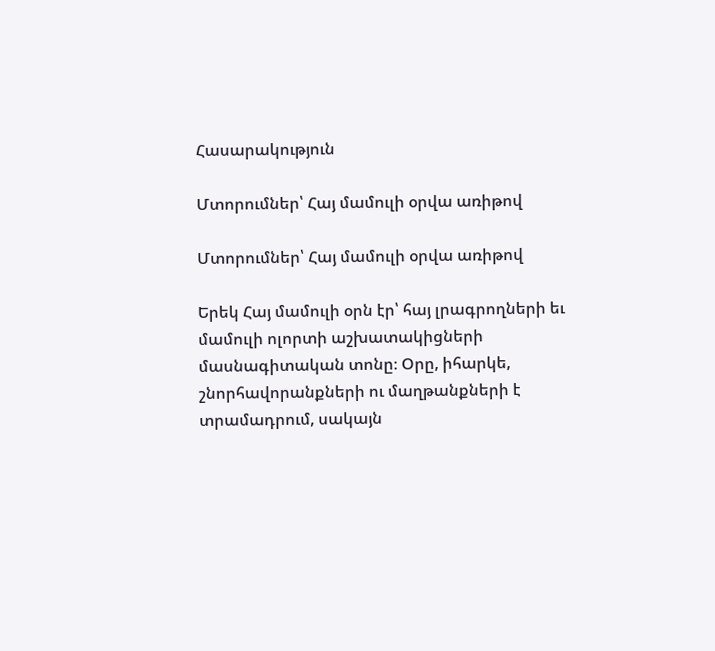Հասարակություն

Մտորումներ՝ Հայ մամուլի օրվա առիթով

Մտորումներ՝ Հայ մամուլի օրվա առիթով

Երեկ Հայ մամուլի օրն էր՝ հայ լրագրողների եւ մամուլի ոլորտի աշխատակիցների մասնագիտական տոնը։ Օրը, իհարկե, շնորհավորանքների ու մաղթանքների է տրամադրում, սակայն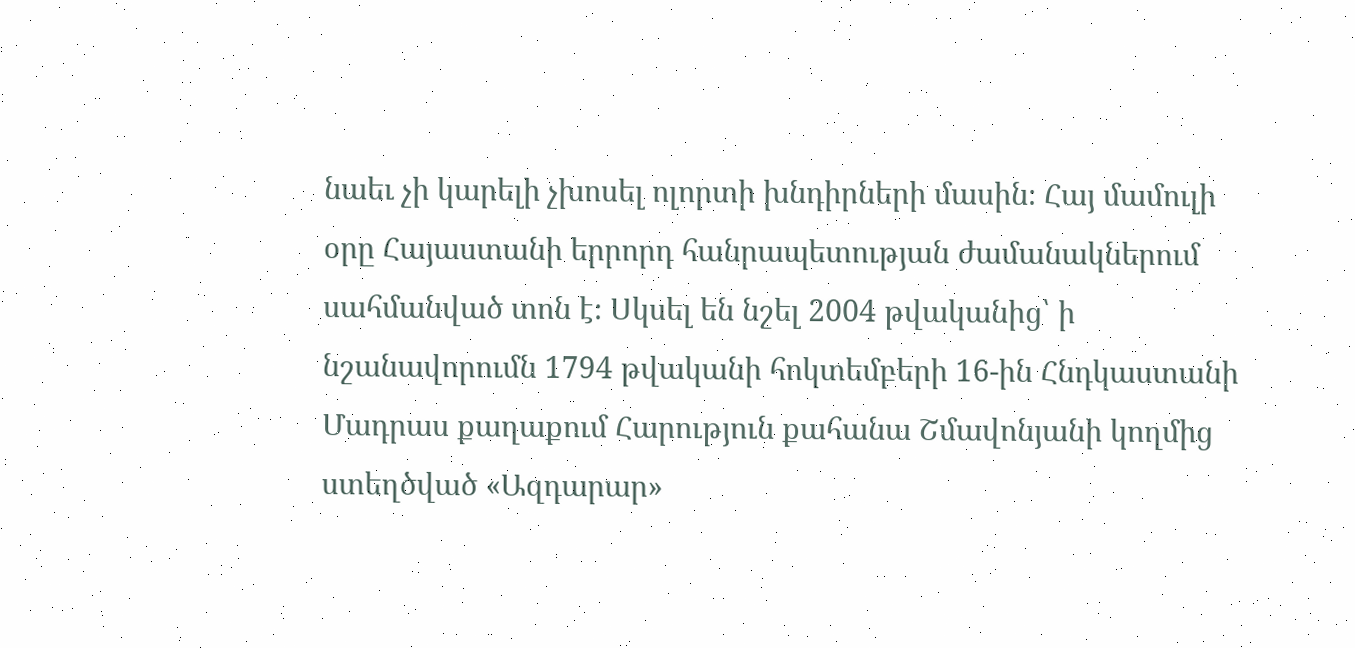նաեւ չի կարելի չխոսել ոլորտի խնդիրների մասին։ Հայ մամուլի օրը Հայաստանի երրորդ հանրապետության ժամանակներում սահմանված տոն է։ Սկսել են նշել 2004 թվականից՝ ի նշանավորումն 1794 թվականի հոկտեմբերի 16-ին Հնդկաստանի Մադրաս քաղաքում Հարություն քահանա Շմավոնյանի կողմից ստեղծված «Ազդարար»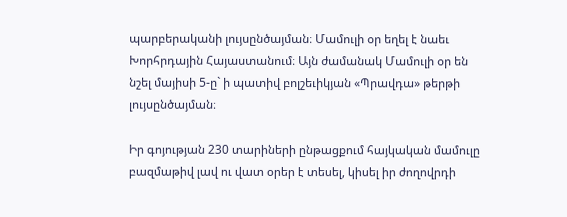պարբերականի լույսընծայման։ Մամուլի օր եղել է նաեւ Խորհրդային Հայաստանում։ Այն ժամանակ Մամուլի օր են նշել մայիսի 5-ը` ի պատիվ բոլշեւիկյան «Պրավդա» թերթի լույսընծայման։

Իր գոյության 230 տարիների ընթացքում հայկական մամուլը բազմաթիվ լավ ու վատ օրեր է տեսել, կիսել իր ժողովրդի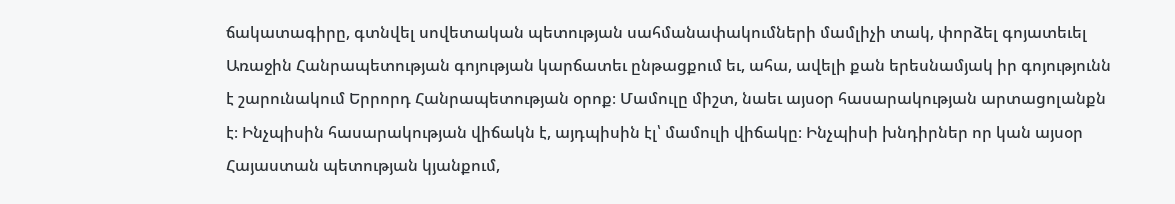ճակատագիրը, գտնվել սովետական պետության սահմանափակումների մամլիչի տակ, փորձել գոյատեւել Առաջին Հանրապետության գոյության կարճատեւ ընթացքում եւ, ահա, ավելի քան երեսնամյակ իր գոյությունն է շարունակում Երրորդ Հանրապետության օրոք։ Մամուլը միշտ, նաեւ այսօր հասարակության արտացոլանքն է։ Ինչպիսին հասարակության վիճակն է, այդպիսին էլ՝ մամուլի վիճակը։ Ինչպիսի խնդիրներ որ կան այսօր Հայաստան պետության կյանքում,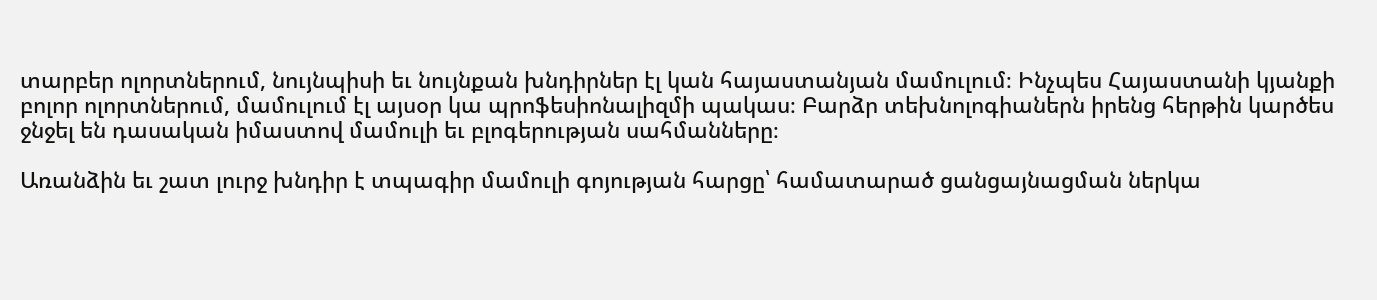տարբեր ոլորտներում, նույնպիսի եւ նույնքան խնդիրներ էլ կան հայաստանյան մամուլում։ Ինչպես Հայաստանի կյանքի բոլոր ոլորտներում, մամուլում էլ այսօր կա պրոֆեսիոնալիզմի պակաս։ Բարձր տեխնոլոգիաներն իրենց հերթին կարծես ջնջել են դասական իմաստով մամուլի եւ բլոգերության սահմանները։

Առանձին եւ շատ լուրջ խնդիր է տպագիր մամուլի գոյության հարցը՝ համատարած ցանցայնացման ներկա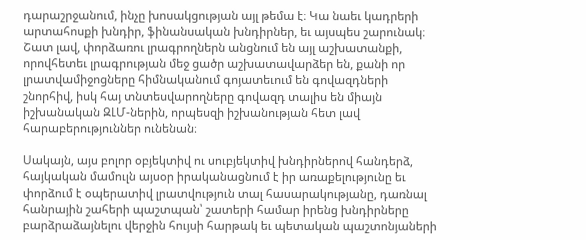դարաշրջանում, ինչը խոսակցության այլ թեմա է։ Կա նաեւ կադրերի արտահոսքի խնդիր, ֆինանսական խնդիրներ, եւ այսպես շարունակ։ Շատ լավ, փորձառու լրագրողներն անցնում են այլ աշխատանքի, որովհետեւ լրագրության մեջ ցածր աշխատավարձեր են, քանի որ լրատվամիջոցները հիմնականում գոյատեւում են գովազդների շնորհիվ, իսկ հայ տնտեսվարողները գովազդ տալիս են միայն իշխանական ԶԼՄ-ներին, որպեսզի իշխանության հետ լավ հարաբերություններ ունենան։

Սակայն, այս բոլոր օբյեկտիվ ու սուբյեկտիվ խնդիրներով հանդերձ, հայկական մամուլն այսօր իրականացնում է իր առաքելությունը եւ փորձում է օպերատիվ լրատվություն տալ հասարակությանը, դառնալ հանրային շահերի պաշտպան՝ շատերի համար իրենց խնդիրները բարձրաձայնելու վերջին հույսի հարթակ եւ պետական պաշտոնյաների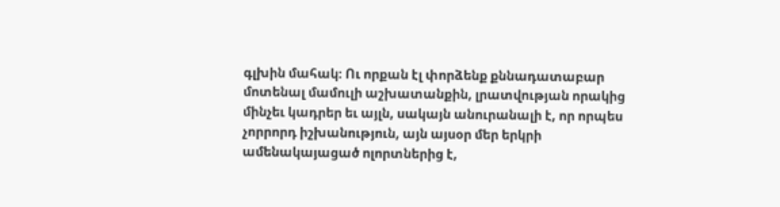գլխին մահակ։ Ու որքան էլ փորձենք քննադատաբար մոտենալ մամուլի աշխատանքին, լրատվության որակից մինչեւ կադրեր եւ այլն, սակայն անուրանալի է, որ որպես չորրորդ իշխանություն, այն այսօր մեր երկրի ամենակայացած ոլորտներից է,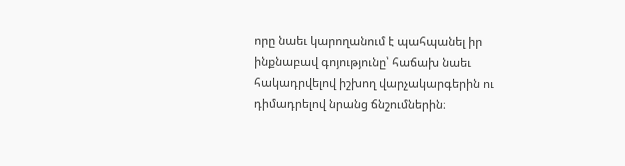որը նաեւ կարողանում է պահպանել իր ինքնաբավ գոյությունը՝ հաճախ նաեւ հակադրվելով իշխող վարչակարգերին ու դիմադրելով նրանց ճնշումներին։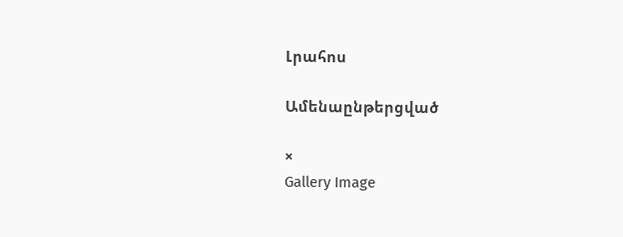Լրահոս

Ամենաընթերցված

×
Gallery Image